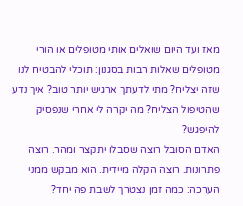מאז ועד היום שואלים אותי מטופלים או הורי מטופלים שאלות רבות בסגנון: תוכלי להבטיח לנו שזה יצליח? מתי לדעתך ארגיש יותר טוב? איך נדע שהטיפול הצליח? מה יקרה לי אחרי שנפסיק להיפגש?
האדם הסובל רוצה שסבלו יתקצר ומהר. רוצה פתרונות. רוצה הקלה מיידית. הוא מבקש ממני הערכה: כמה זמן נצטרך לשבת פה יחד?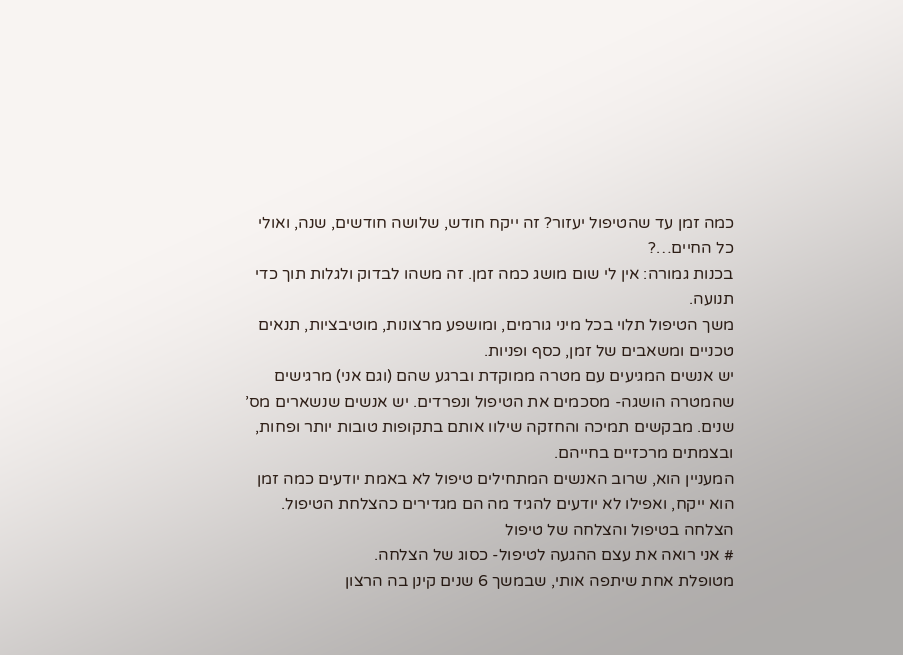כמה זמן עד שהטיפול יעזור? זה ייקח חודש, שלושה חודשים, שנה, ואולי כל החיים…?
בכנות גמורה: אין לי שום מושג כמה זמן. זה משהו לבדוק ולגלות תוך כדי תנועה.
משך הטיפול תלוי בכל מיני גורמים, ומושפע מרצונות, מוטיבציות, תנאים טכניים ומשאבים של זמן, כסף ופניות.
יש אנשים המגיעים עם מטרה ממוקדת וברגע שהם (וגם אני) מרגישים שהמטרה הושגה- מסכמים את הטיפול ונפרדים. יש אנשים שנשארים מס’ שנים. מבקשים תמיכה והחזקה שילוו אותם בתקופות טובות יותר ופחות, ובצמתים מרכזיים בחייהם.
המעניין הוא, שרוב האנשים המתחילים טיפול לא באמת יודעים כמה זמן הוא ייקח, ואפילו לא יודעים להגיד מה הם מגדירים כהצלחת הטיפול.
הצלחה בטיפול והצלחה של טיפול
# אני רואה את עצם ההגעה לטיפול- כסוג של הצלחה.
מטופלת אחת שיתפה אותי, שבמשך 6 שנים קינן בה הרצון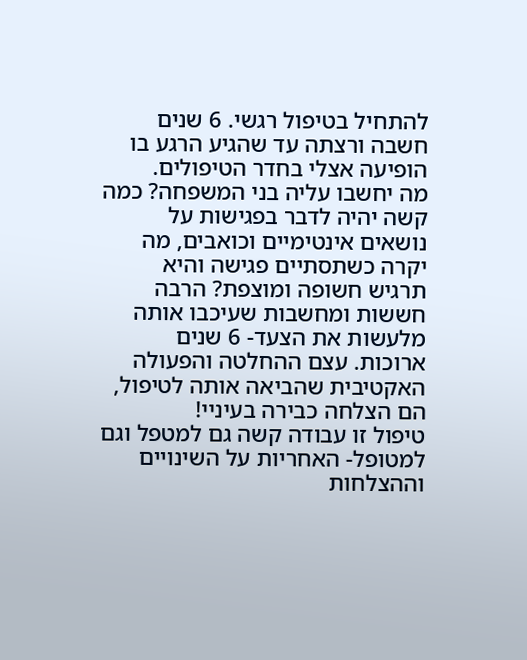להתחיל בטיפול רגשי. 6 שנים חשבה ורצתה עד שהגיע הרגע בו הופיעה אצלי בחדר הטיפולים.
מה יחשבו עליה בני המשפחה? כמה קשה יהיה לדבר בפגישות על נושאים אינטימיים וכואבים, מה יקרה כשתסתיים פגישה והיא תרגיש חשופה ומוצפת? הרבה חששות ומחשבות שעיכבו אותה מלעשות את הצעד- 6 שנים ארוכות. עצם ההחלטה והפעולה האקטיבית שהביאה אותה לטיפול, הם הצלחה כבירה בעיניי!
טיפול זו עבודה קשה גם למטפל וגם למטופל- האחריות על השינויים וההצלחות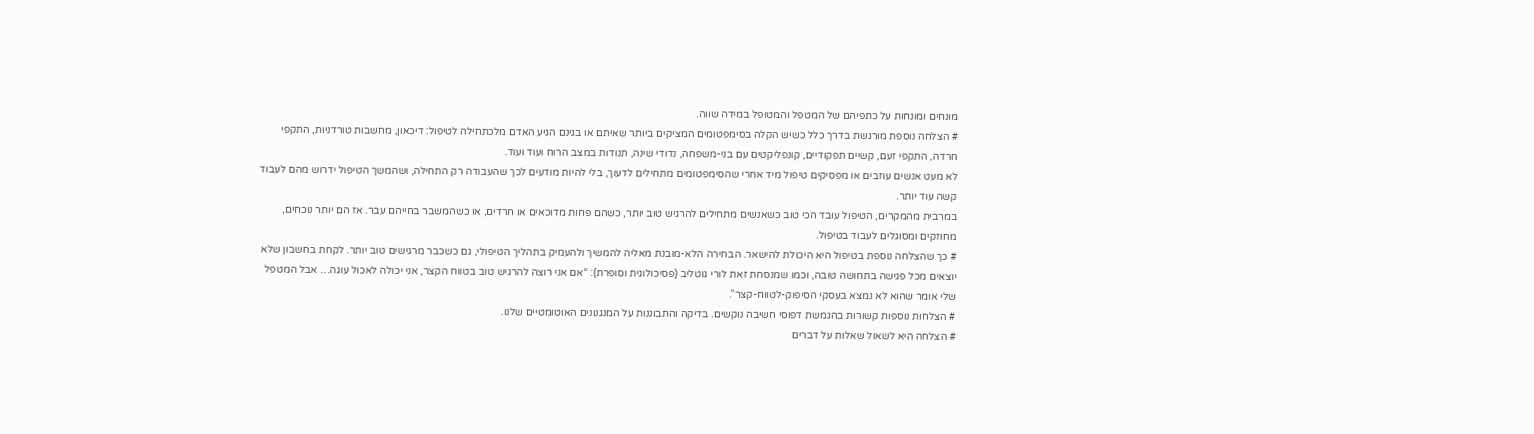מונחים ומונחות על כתפיהם של המטפל והמטופל במידה שווה.
# הצלחה נוספת מורגשת בדרך כלל כשיש הקלה בסימפטומים המציקים ביותר שאיתם או בגינם הגיע האדם מלכתחילה לטיפול: דיכאון, מחשבות טורדניות, התקפי חרדה, התקפי זעם, קשיים תפקודיים, קונפליקטים עם בני-משפחה, נדודי שינה, תנודות במצב הרוח ועוד ועוד.
לא מעט אנשים עוזבים או מפסיקים טיפול מיד אחרי שהסימפטומים מתחילים לדעוך, בלי להיות מודעים לכך שהעבודה רק התחילה, ושהמשך הטיפול ידרוש מהם לעבוד קשה עוד יותר.
במרבית מהמקרים, הטיפול עובד הכי טוב כשאנשים מתחילים להרגיש טוב יותר, כשהם פחות מדוכאים או חרדים, או כשהמשבר בחייהם עבר. אז הם יותר נוכחים, מחוזקים ומסוגלים לעבוד בטיפול.
# כך שהצלחה נוספת בטיפול היא היכולת להישאר. הבחירה הלא-מובנת מאליה להמשיך ולהעמיק בתהליך הטיפולי, גם כשכבר מרגישים טוב יותר. לקחת בחשבון שלא יוצאים מכל פגישה בתחושה טובה, וכמו שמנסחת זאת לורי גוטליב (פסיכולוגית וסופרת): “אם אני רוצה להרגיש טוב בטווח הקצר, אני יכולה לאכול עוגה… אבל המטפל שלי אומר שהוא לא נמצא בעסקי הסיפוק-לטווח-קצר”.
# הצלחות נוספות קשורות בהגמשת דפוסי חשיבה נוקשים. בדיקה והתבוננות על המנגנונים האוטומטיים שלנו.
# הצלחה היא לשאול שאלות על דברים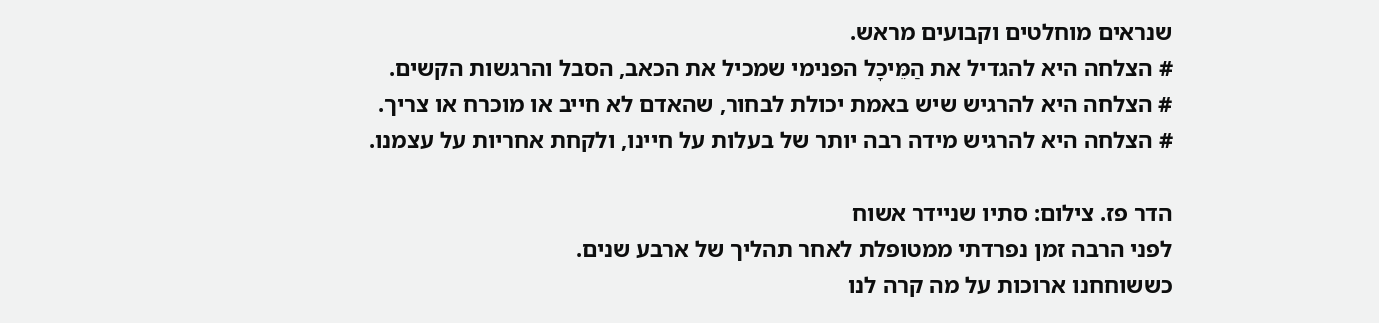שנראים מוחלטים וקבועים מראש.
# הצלחה היא להגדיל את הַמֵּיכָל הפנימי שמכיל את הכאב, הסבל והרגשות הקשים.
# הצלחה היא להרגיש שיש באמת יכולת לבחור, שהאדם לא חייב או מוכרח או צריך.
# הצלחה היא להרגיש מידה רבה יותר של בעלות על חיינו, ולקחת אחריות על עצמנו.

הדר פז. צילום: סתיו שניידר אשוח
לפני הרבה זמן נפרדתי ממטופלת לאחר תהליך של ארבע שנים.
כששוחחנו ארוכות על מה קרה לנו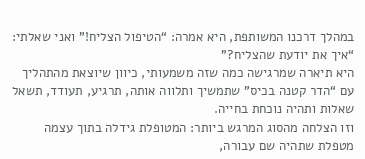במהלך דרכנו המשותפת, היא אמרה: “הטיפול הצליח!” ואני שאלתי: “איך את יודעת שהצליח?”
היא תיארה שמרגישה כמה שזה משמעותי, כיוון שיוצאת מהתהליך עם “הדר קטנה בכיס” שתמשיך ותלווה אותה, תרגיע, תעודד, תשאל שאלות ותהיה נוכחת בחייה.
וזו הצלחה מהסוג המרגש ביותר: המטופלת גידלה בתוך עצמה מטפלת שתהיה שם עבורה,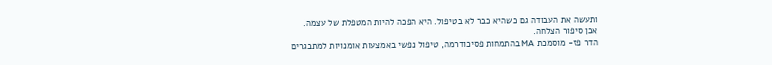ותעשה את העבודה גם כשהיא כבר לא בטיפול. היא הפכה להיות המטפלת של עצמה.
אכן סיפור הצלחה.
הדר פז- מוסמכת MA בהתמחות פסיכודרמה, טיפול נפשי באמצעות אומנויות למתבגרים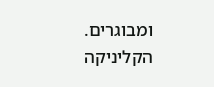ומבוגרים. הקליניקה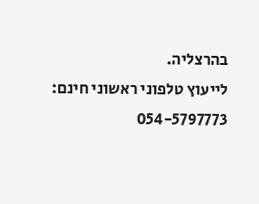בהרצליה.
לייעוץ טלפוני ראשוני חינם: 054-5797773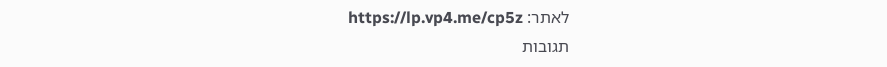לאתר: https://lp.vp4.me/cp5z
תגובות